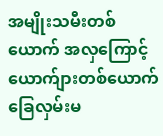အမျိုးသမီးတစ်ယောက် အလှကြောင့် ယောက်ျားတစ်ယောက် ခြေလှမ်းမ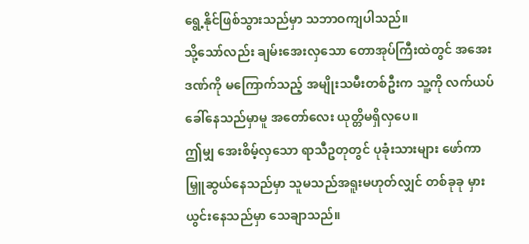ရွေ့နိုင်ဖြစ်သွားသည်မှာ သဘာဝကျပါသည်။
သို့သော်လည်း ချမ်းအေးလှသော တောအုပ်ကြီးထဲတွင် အအေးဒဏ်ကို မကြောက်သည့် အမျိုးသမီးတစ်ဦးက သူ့ကို လက်ယပ်ခေါ်နေသည်မှာမူ အတော်လေး ယုတ္တိမရှိလှပေ။
ဤမျှ အေးစိမ့်လှသော ရာသီဥတုတွင် ပုခုံးသားများ ဖော်ကာ မြှူဆွယ်နေသည်မှာ သူမသည်အရူးမဟုတ်လျှင် တစ်ခုခု မှားယွင်းနေသည်မှာ သေချာသည်။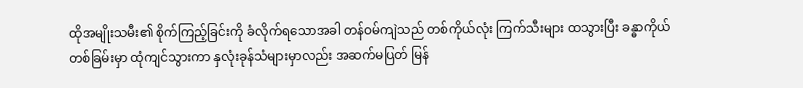ထိုအမျိုးသမီး၏ စိုက်ကြည့်ခြင်းကို ခံလိုက်ရသောအခါ တန်ဝမ်ကျဲသည် တစ်ကိုယ်လုံး ကြက်သီးများ ထသွားပြီး ခန္ဓာကိုယ်တစ်ခြမ်းမှာ ထုံကျင်သွားကာ နှလုံးခုန်သံများမှာလည်း အဆက်မပြတ် မြန်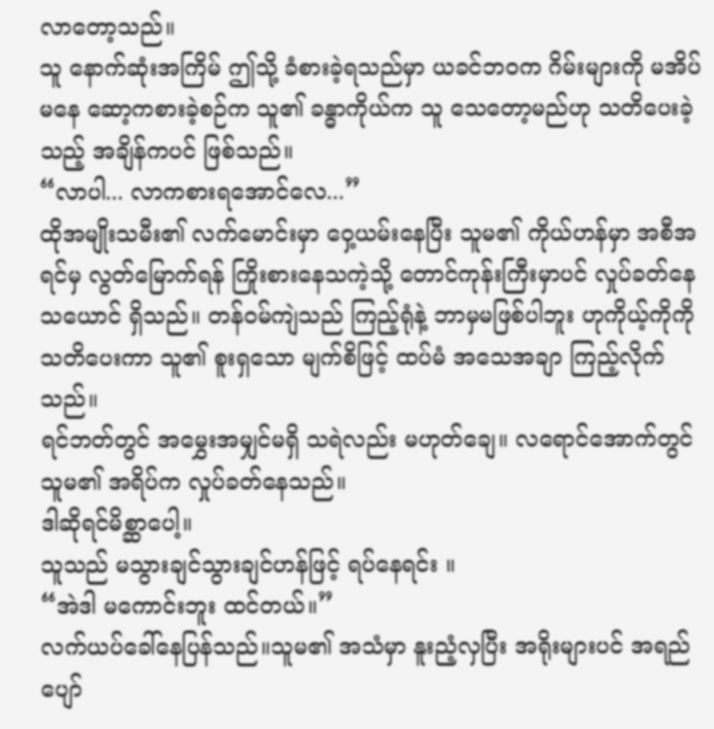လာတော့သည်။
သူ နောက်ဆုံးအကြိမ် ဤသို့ ခံစားခဲ့ရသည်မှာ ယခင်ဘဝက ဂိမ်းများကို မအိပ်မနေ ဆော့ကစားခဲ့စဉ်က သူ၏ ခန္ဓာကိုယ်က သူ သေတော့မည်ဟု သတိပေးခဲ့သည့် အချိန်ကပင် ဖြစ်သည်။
“လာပါ... လာကစားရအောင်လေ...”
ထိုအမျိုးသမီး၏ လက်မောင်းမှာ ဝှေ့ယမ်းနေပြီး သူမ၏ ကိုယ်ဟန်မှာ အစီအရင်မှ လွတ်မြောက်ရန် ကြိုးစားနေသကဲ့သို့ တောင်ကုန်းကြီးမှာပင် လှုပ်ခတ်နေသယောင် ရှိသည်။ တန်ဝမ်ကျဲသည် ကြည့်ရုံနဲ့ ဘာမှမဖြစ်ပါဘူး ဟုကိုယ့်ကိုကိုသတိပေးကာ သူ၏ စူးရှသော မျက်စိဖြင့် ထပ်မံ အသေအချာ ကြည့်လိုက်သည်။
ရင်ဘတ်တွင် အမွှေးအမျှင်မရှိ သရဲလည်း မဟုတ်ချေ။ လရောင်အောက်တွင် သူမ၏ အရိပ်က လှုပ်ခတ်နေသည်။
ဒါဆိုရင်မိစ္ဆာပေါ့။
သူသည် မသွားချင်သွားချင်ဟန်ဖြင့် ရပ်နေရင်း ။
“အဲဒါ မကောင်းဘူး ထင်တယ်။”
လက်ယပ်ခေါ်နေပြန်သည်။သူမ၏ အသံမှာ နူးညံ့လှပြီး အရိုးများပင် အရည်ပျော်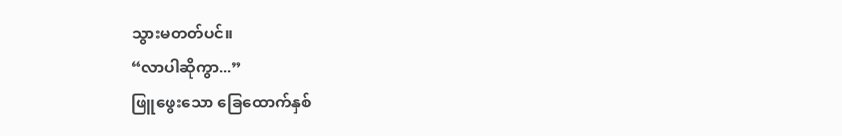သွားမတတ်ပင်။
“လာပါဆိုကွာ...”
ဖြူဖွေးသော ခြေထောက်နှစ်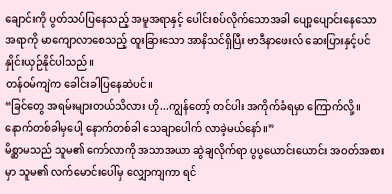ချောင်းကို ပွတ်သပ်ပြနေသည့် အမူအရာနှင့် ပေါင်းစပ်လိုက်သောအခါ ပျော့ပျောင်းနေသောအရာကို မာကျောလာစေသည့် ထူးခြားသော အာနိသင်ရှိပြီး ဗာဒီနာဖေးလ် ဆေးပြားနှင့်ပင် နှိုင်းယှဉ်နိုင်ပါသည်။
တန်ဝမ်ကျဲက ခေါင်းခါပြနေဆဲပင်။
“ခြင်တွေ အရမ်းများတယ်သိလား ဟို...ကျွန်တော့် တင်ပါး အကိုက်ခံရမှာ ကြောက်လို့။ နောက်တစ်ခါမှပေါ့ နောက်တစ်ခါ သေချာပေါက် လာခဲ့မယ်နော်။”
မိစ္ဆာမသည် သူမ၏ ကော်လာကို အသာအယာ ဆွဲချလိုက်ရာ ပွပွယောင်းယောင်း အဝတ်အစားမှာ သူမ၏ လက်မောင်းပေါ်မှ လျှောကျကာ ရင်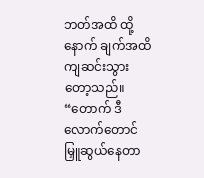ဘတ်အထိ ထို့နောက် ချက်အထိ ကျဆင်းသွားတော့သည်။
“တောက် ဒီလောက်တောင် မြှူဆွယ်နေတာ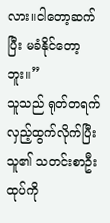လား။ငါတော့ဆက်ပြီး မခံနိုင်တော့ဘူး။”
သူသည် ရုတ်တရက် လှည့်ထွက်လိုက်ပြီး သူ၏ သတင်းစာဦးထုပ်ကို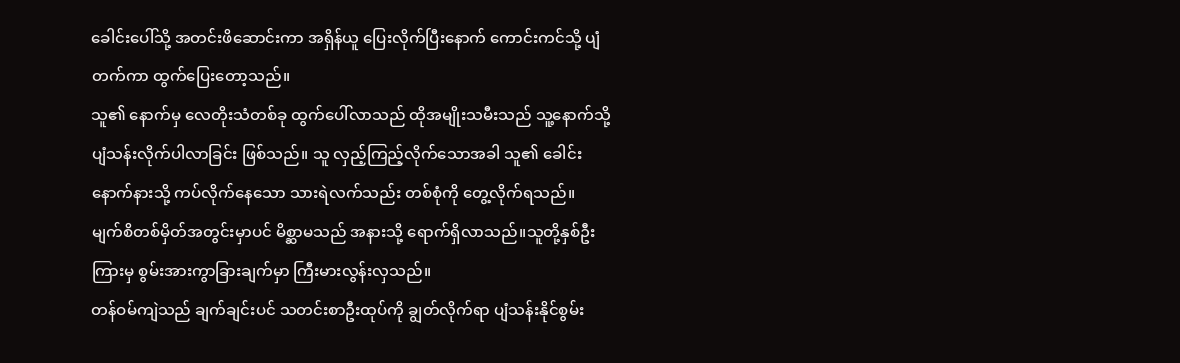ခေါင်းပေါ်သို့ အတင်းဖိဆောင်းကာ အရှိန်ယူ ပြေးလိုက်ပြီးနောက် ကောင်းကင်သို့ ပျံတက်ကာ ထွက်ပြေးတော့သည်။
သူ၏ နောက်မှ လေတိုးသံတစ်ခု ထွက်ပေါ်လာသည် ထိုအမျိုးသမီးသည် သူ့နောက်သို့ ပျံသန်းလိုက်ပါလာခြင်း ဖြစ်သည်။ သူ လှည့်ကြည့်လိုက်သောအခါ သူ၏ ခေါင်းနောက်နားသို့ ကပ်လိုက်နေသော သားရဲလက်သည်း တစ်စုံကို တွေ့လိုက်ရသည်။
မျက်စိတစ်မှိတ်အတွင်းမှာပင် မိစ္ဆာမသည် အနားသို့ ရောက်ရှိလာသည်။သူတို့နှစ်ဦးကြားမှ စွမ်းအားကွာခြားချက်မှာ ကြီးမားလွန်းလှသည်။
တန်ဝမ်ကျဲသည် ချက်ချင်းပင် သတင်းစာဦးထုပ်ကို ချွတ်လိုက်ရာ ပျံသန်းနိုင်စွမ်း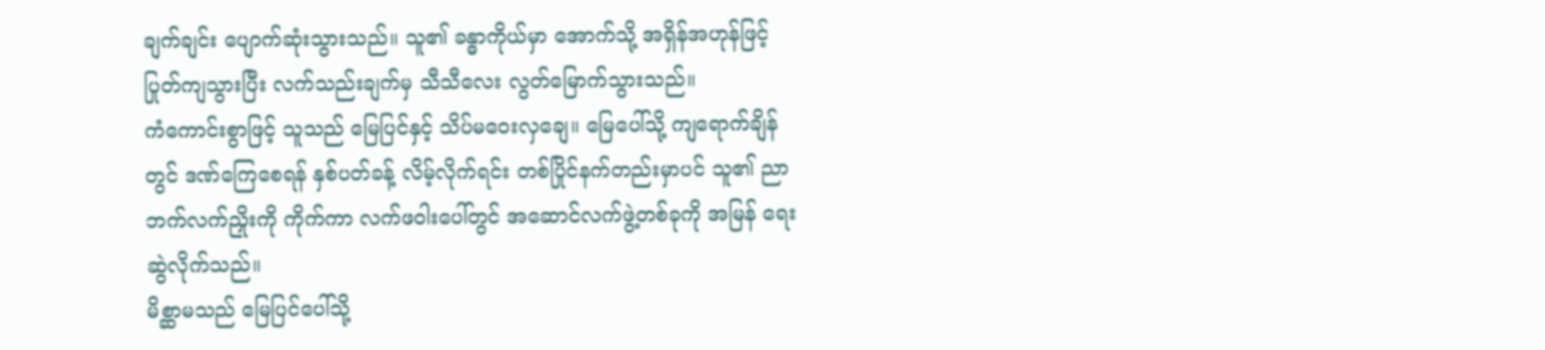ချက်ချင်း ပျောက်ဆုံးသွားသည်။ သူ၏ ခန္ဓာကိုယ်မှာ အောက်သို့ အရှိန်အဟုန်ဖြင့် ပြုတ်ကျသွားပြီး လက်သည်းချက်မှ သီသီလေး လွတ်မြောက်သွားသည်။
ကံကောင်းစွာဖြင့် သူသည် မြေပြင်နှင့် သိပ်မဝေးလှချေ။ မြေပေါ်သို့ ကျရောက်ချိန်တွင် ဒဏ်ကြေစေရန် နှစ်ပတ်ခန့် လိမ့်လိုက်ရင်း တစ်ပြိုင်နက်တည်းမှာပင် သူ၏ ညာဘက်လက်ညှိုးကို ကိုက်ကာ လက်ဖဝါးပေါ်တွင် အဆောင်လက်ဖွဲ့တစ်ခုကို အမြန် ရေးဆွဲလိုက်သည်။
မိစ္ဆာမသည် မြေပြင်ပေါ်သို့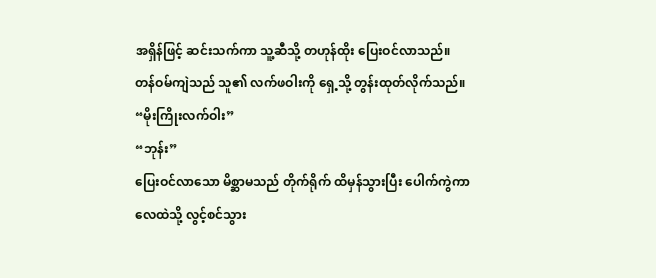အရှိန်ဖြင့် ဆင်းသက်ကာ သူ့ဆီသို့ တဟုန်ထိုး ပြေးဝင်လာသည်။
တန်ဝမ်ကျဲသည် သူ၏ လက်ဖဝါးကို ရှေ့သို့ တွန်းထုတ်လိုက်သည်။
“မိုးကြိုးလက်ဝါး”
“ဘုန်း”
ပြေးဝင်လာသော မိစ္ဆာမသည် တိုက်ရိုက် ထိမှန်သွားပြီး ပေါက်ကွဲကာ လေထဲသို့ လွင့်စင်သွား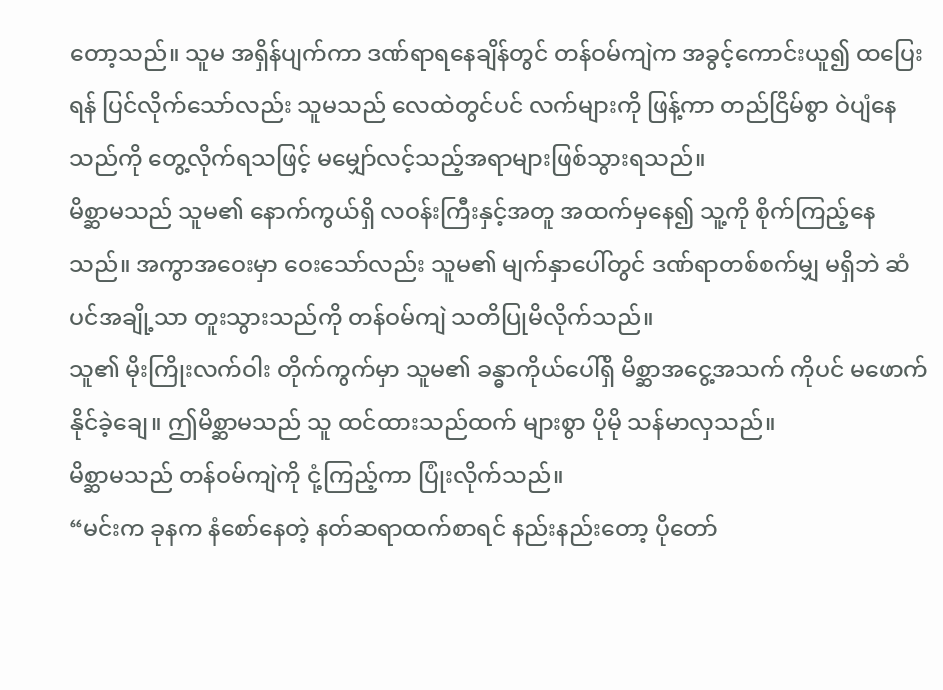တော့သည်။ သူမ အရှိန်ပျက်ကာ ဒဏ်ရာရနေချိန်တွင် တန်ဝမ်ကျဲက အခွင့်ကောင်းယူ၍ ထပြေးရန် ပြင်လိုက်သော်လည်း သူမသည် လေထဲတွင်ပင် လက်များကို ဖြန့်ကာ တည်ငြိမ်စွာ ဝဲပျံနေသည်ကို တွေ့လိုက်ရသဖြင့် မမျှော်လင့်သည့်အရာများဖြစ်သွားရသည်။
မိစ္ဆာမသည် သူမ၏ နောက်ကွယ်ရှိ လဝန်းကြီးနှင့်အတူ အထက်မှနေ၍ သူ့ကို စိုက်ကြည့်နေသည်။ အကွာအဝေးမှာ ဝေးသော်လည်း သူမ၏ မျက်နှာပေါ်တွင် ဒဏ်ရာတစ်စက်မျှ မရှိဘဲ ဆံပင်အချို့သာ တူးသွားသည်ကို တန်ဝမ်ကျဲ သတိပြုမိလိုက်သည်။
သူ၏ မိုးကြိုးလက်ဝါး တိုက်ကွက်မှာ သူမ၏ ခန္ဓာကိုယ်ပေါ်ရှိ မိစ္ဆာအငွေ့အသက် ကိုပင် မဖောက်နိုင်ခဲ့ချေ။ ဤမိစ္ဆာမသည် သူ ထင်ထားသည်ထက် များစွာ ပိုမို သန်မာလှသည်။
မိစ္ဆာမသည် တန်ဝမ်ကျဲကို ငုံ့ကြည့်ကာ ပြုံးလိုက်သည်။
“မင်းက ခုနက နံစော်နေတဲ့ နတ်ဆရာထက်စာရင် နည်းနည်းတော့ ပိုတော်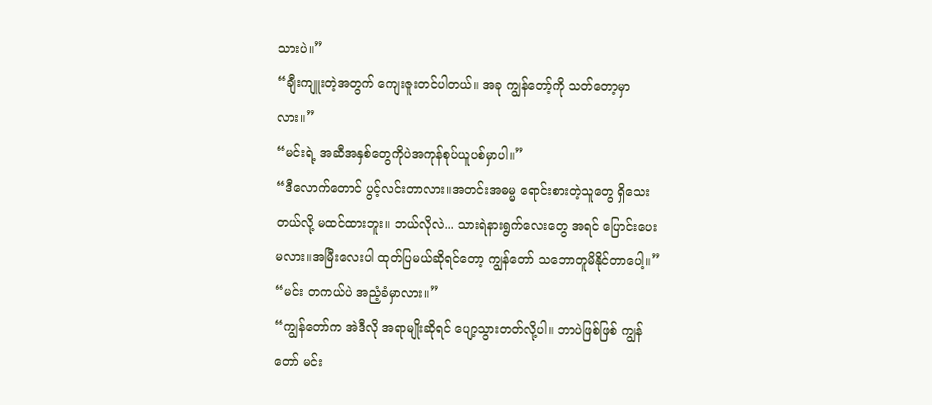သားပဲ။”
“ချီးကျူးတဲ့အတွက် ကျေးဇူးတင်ပါတယ်။ အခု ကျွန်တော့်ကို သတ်တော့မှာလား။”
“မင်းရဲ့ အဆီအနှစ်တွေကိုပဲအကုန်စုပ်ယူပစ်မှာပါ။”
“ဒီလောက်တောင် ပွင့်လင်းတာလား။အတင်းအဓမ္မ ရောင်းစားတဲ့သူတွေ ရှိသေးတယ်လို့ မထင်ထားဘူး။ ဘယ်လိုလဲ... သားရဲနားရွက်လေးတွေ အရင် ပြောင်းပေးမလား။အမြီးလေးပါ ထုတ်ပြမယ်ဆိုရင်တော့ ကျွန်တော် သဘောတူမိနိုင်တာပေါ့။”
“မင်း တကယ်ပဲ အညံ့ခံမှာလား။”
“ကျွန်တော်က အဲဒီလို အရာမျိုးဆိုရင် ပျော့သွားတတ်လို့ပါ။ ဘာပဲဖြစ်ဖြစ် ကျွန်တော် မင်း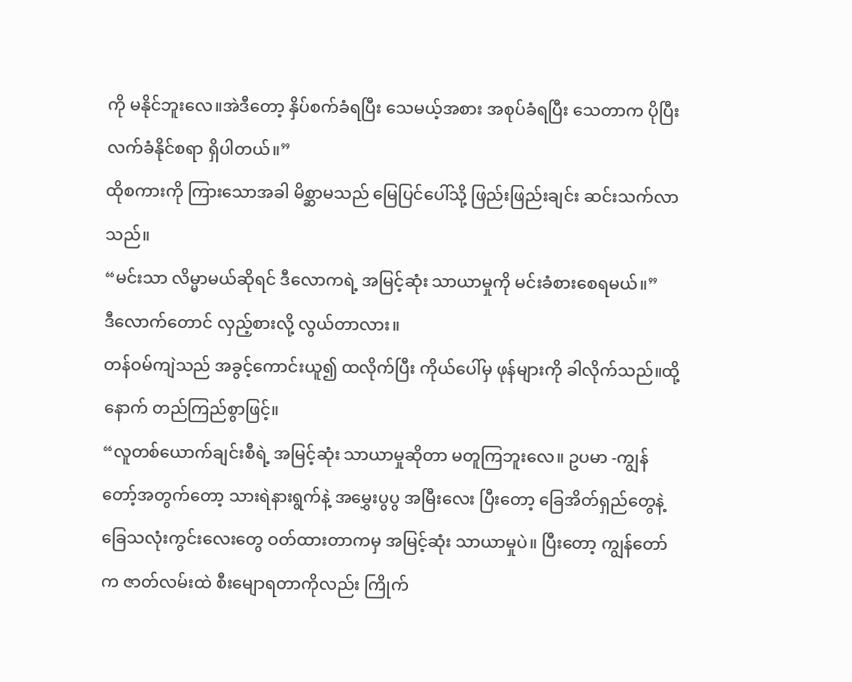ကို မနိုင်ဘူးလေ။အဲဒီတော့ နှိပ်စက်ခံရပြီး သေမယ့်အစား အစုပ်ခံရပြီး သေတာက ပိုပြီး လက်ခံနိုင်စရာ ရှိပါတယ်။”
ထိုစကားကို ကြားသောအခါ မိစ္ဆာမသည် မြေပြင်ပေါ်သို့ ဖြည်းဖြည်းချင်း ဆင်းသက်လာသည်။
“မင်းသာ လိမ္မာမယ်ဆိုရင် ဒီလောကရဲ့ အမြင့်ဆုံး သာယာမှုကို မင်းခံစားစေရမယ်။”
ဒီလောက်တောင် လှည့်စားလို့ လွယ်တာလား။
တန်ဝမ်ကျဲသည် အခွင့်ကောင်းယူ၍ ထလိုက်ပြီး ကိုယ်ပေါ်မှ ဖုန်များကို ခါလိုက်သည်။ထို့နောက် တည်ကြည်စွာဖြင့်။
“လူတစ်ယောက်ချင်းစီရဲ့ အမြင့်ဆုံး သာယာမှုဆိုတာ မတူကြဘူးလေ။ ဥပမာ -ကျွန်တော့်အတွက်တော့ သားရဲနားရွက်နဲ့ အမွှေးပွပွ အမြီးလေး ပြီးတော့ ခြေအိတ်ရှည်တွေနဲ့ ခြေသလုံးကွင်းလေးတွေ ဝတ်ထားတာကမှ အမြင့်ဆုံး သာယာမှုပဲ။ ပြီးတော့ ကျွန်တော်က ဇာတ်လမ်းထဲ စီးမျောရတာကိုလည်း ကြိုက်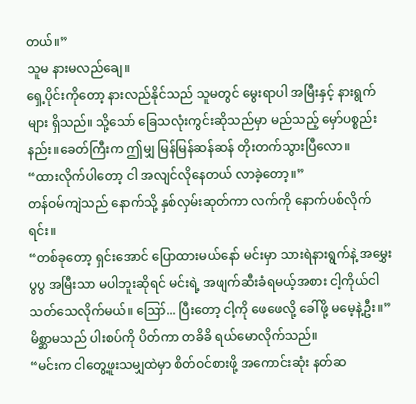တယ်။”
သူမ နားမလည်ချေ။
ရှေ့ပိုင်းကိုတော့ နားလည်နိုင်သည် သူမတွင် မွေးရာပါ အမြီးနှင့် နားရွက်များ ရှိသည်။ သို့သော် ခြေသလုံးကွင်းဆိုသည်မှာ မည်သည့် မှော်ပစ္စည်းနည်း။ခေတ်ကြီးက ဤမျှ မြန်မြန်ဆန်ဆန် တိုးတက်သွားပြီလော။
“ထားလိုက်ပါတော့ ငါ အလျင်လိုနေတယ် လာခဲ့တော့။”
တန်ဝမ်ကျဲသည် နောက်သို့ နှစ်လှမ်းဆုတ်ကာ လက်ကို နောက်ပစ်လိုက်ရင်း။
“တစ်ခုတော့ ရှင်းအောင် ပြောထားမယ်နော် မင်းမှာ သားရဲနားရွက်နဲ့ အမွှေးပွပွ အမြီးသာ မပါဘူးဆိုရင် မင်းရဲ့ အဖျက်ဆီးခံရမယ့်အစား ငါ့ကိုယ်ငါ သတ်သေလိုက်မယ်။ ဪ... ပြီးတော့ ငါ့ကို ဖေဖေလို့ ခေါ်ဖို့ မမေ့နဲ့ဦး။”
မိစ္ဆာမသည် ပါးစပ်ကို ပိတ်ကာ တခိခိ ရယ်မောလိုက်သည်။
“မင်းက ငါတွေ့ဖူးသမျှထဲမှာ စိတ်ဝင်စားဖို့ အကောင်းဆုံး နတ်ဆ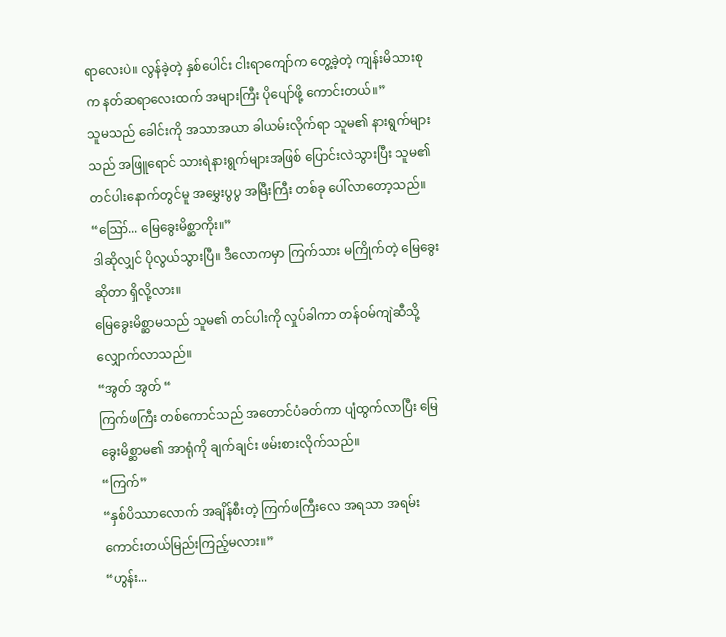ရာလေးပဲ။ လွန်ခဲ့တဲ့ နှစ်ပေါင်း ငါးရာကျော်က တွေ့ခဲ့တဲ့ ကျန်းမိသားစုက နတ်ဆရာလေးထက် အများကြီး ပိုပျော်ဖို့ ကောင်းတယ်။”
သူမသည် ခေါင်းကို အသာအယာ ခါယမ်းလိုက်ရာ သူမ၏ နားရွက်များသည် အဖြူရောင် သားရဲနားရွက်များအဖြစ် ပြောင်းလဲသွားပြီး သူမ၏ တင်ပါးနောက်တွင်မူ အမွှေးပွပွ အမြီးကြီး တစ်ခု ပေါ်လာတော့သည်။
“ဪ... မြေခွေးမိစ္ဆာကိုး။”
ဒါဆိုလျှင် ပိုလွယ်သွားပြီ။ ဒီလောကမှာ ကြက်သား မကြိုက်တဲ့ မြေခွေးဆိုတာ ရှိလို့လား။
မြေခွေးမိစ္ဆာမသည် သူမ၏ တင်ပါးကို လှုပ်ခါကာ တန်ဝမ်ကျဲဆီသို့ လျှောက်လာသည်။
“အွတ် အွတ် “
ကြက်ဖကြီး တစ်ကောင်သည် အတောင်ပံခတ်ကာ ပျံထွက်လာပြီး မြေခွေးမိစ္ဆာမ၏ အာရုံကို ချက်ချင်း ဖမ်းစားလိုက်သည်။
“ကြက်”
“နှစ်ပိဿာလောက် အချိန်စီးတဲ့ ကြက်ဖကြီးလေ အရသာ အရမ်းကောင်းတယ်မြည်းကြည့်မလား။”
“ဟွန်း...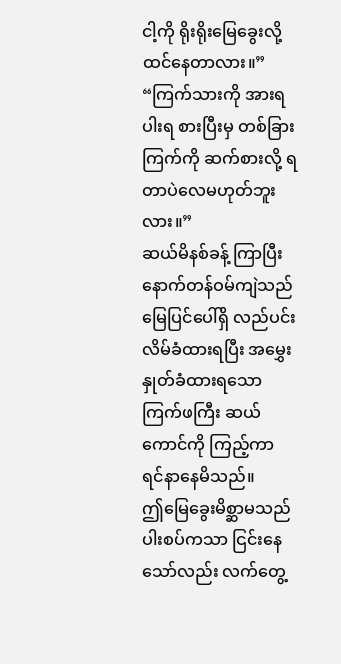ငါ့ကို ရိုးရိုးမြေခွေးလို့ ထင်နေတာလား။”
“ကြက်သားကို အားရပါးရ စားပြီးမှ တစ်ခြား ကြက်ကို ဆက်စားလို့ ရတာပဲလေမဟုတ်ဘူးလား။”
ဆယ်မိနစ်ခန့် ကြာပြီးနောက်တန်ဝမ်ကျဲသည် မြေပြင်ပေါ်ရှိ လည်ပင်းလိမ်ခံထားရပြီး အမွှေးနှုတ်ခံထားရသော ကြက်ဖကြီး ဆယ်ကောင်ကို ကြည့်ကာ ရင်နာနေမိသည်။
ဤမြေခွေးမိစ္ဆာမသည် ပါးစပ်ကသာ ငြင်းနေသော်လည်း လက်တွေ့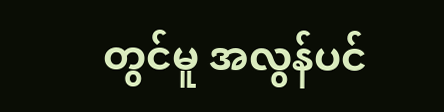တွင်မူ အလွန်ပင်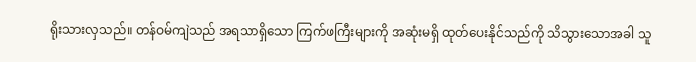ရိုးသားလှသည်။ တန်ဝမ်ကျဲသည် အရသာရှိသော ကြက်ဖကြီးများကို အဆုံးမရှိ ထုတ်ပေးနိုင်သည်ကို သိသွားသောအခါ သူ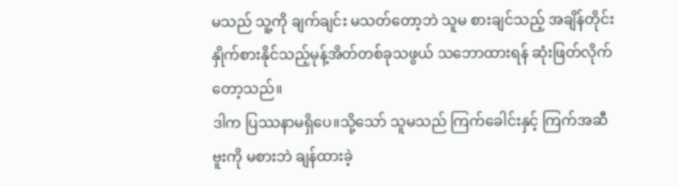မသည် သူ့ကို ချက်ချင်း မသတ်တော့ဘဲ သူမ စားချင်သည့် အချိန်တိုင်း နှိုက်စားနိုင်သည့်မုန့်အိတ်တစ်ခုသဖွယ် သဘောထားရန် ဆုံးဖြတ်လိုက်တော့သည်။
ဒါက ပြဿနာမရှိပေ။သို့သော် သူမသည် ကြက်ခေါင်းနှင့် ကြက်အဆီဗူးကို မစားဘဲ ချန်ထားခဲ့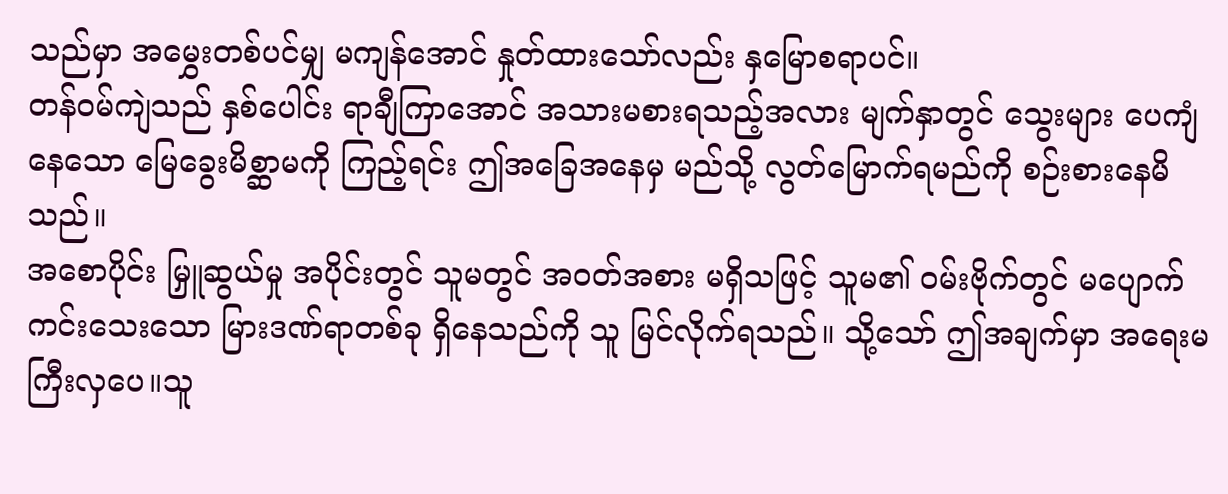သည်မှာ အမွှေးတစ်ပင်မျှ မကျန်အောင် နှုတ်ထားသော်လည်း နှမြောစရာပင်။
တန်ဝမ်ကျဲသည် နှစ်ပေါင်း ရာချီကြာအောင် အသားမစားရသည့်အလား မျက်နှာတွင် သွေးများ ပေကျံနေသော မြေခွေးမိစ္ဆာမကို ကြည့်ရင်း ဤအခြေအနေမှ မည်သို့ လွတ်မြောက်ရမည်ကို စဉ်းစားနေမိသည်။
အစောပိုင်း မြှူဆွယ်မှု အပိုင်းတွင် သူမတွင် အဝတ်အစား မရှိသဖြင့် သူမ၏ ဝမ်းဗိုက်တွင် မပျောက်ကင်းသေးသော မြားဒဏ်ရာတစ်ခု ရှိနေသည်ကို သူ မြင်လိုက်ရသည်။ သို့သော် ဤအချက်မှာ အရေးမကြီးလှပေ။သူ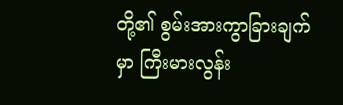တို့၏ စွမ်းအားကွာခြားချက်မှာ ကြီးမားလွန်း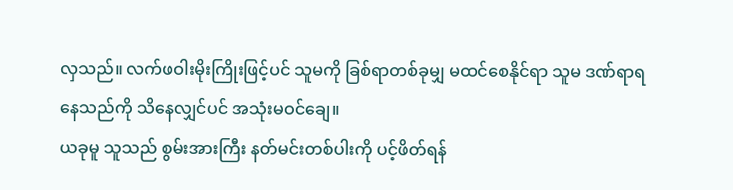လှသည်။ လက်ဖဝါးမိုးကြိုးဖြင့်ပင် သူမကို ခြစ်ရာတစ်ခုမျှ မထင်စေနိုင်ရာ သူမ ဒဏ်ရာရနေသည်ကို သိနေလျှင်ပင် အသုံးမဝင်ချေ။
ယခုမူ သူသည် စွမ်းအားကြီး နတ်မင်းတစ်ပါးကို ပင့်ဖိတ်ရန်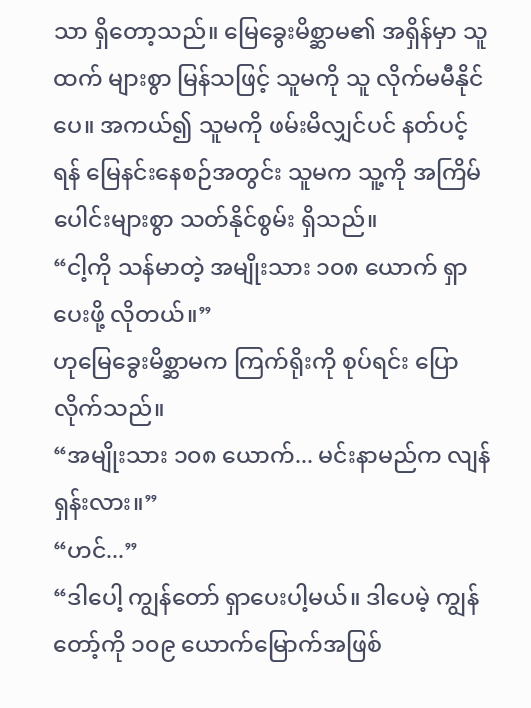သာ ရှိတော့သည်။ မြေခွေးမိစ္ဆာမ၏ အရှိန်မှာ သူထက် များစွာ မြန်သဖြင့် သူမကို သူ လိုက်မမီနိုင်ပေ။ အကယ်၍ သူမကို ဖမ်းမိလျှင်ပင် နတ်ပင့်ရန် မြေနင်းနေစဉ်အတွင်း သူမက သူ့ကို အကြိမ်ပေါင်းများစွာ သတ်နိုင်စွမ်း ရှိသည်။
“ငါ့ကို သန်မာတဲ့ အမျိုးသား ၁၀၈ ယောက် ရှာပေးဖို့ လိုတယ်။”
ဟုမြေခွေးမိစ္ဆာမက ကြက်ရိုးကို စုပ်ရင်း ပြောလိုက်သည်။
“အမျိုးသား ၁၀၈ ယောက်... မင်းနာမည်က လျန်ရှန်းလား။”
“ဟင်...”
“ဒါပေါ့ ကျွန်တော် ရှာပေးပါ့မယ်။ ဒါပေမဲ့ ကျွန်တော့်ကို ၁၀၉ ယောက်မြောက်အဖြစ်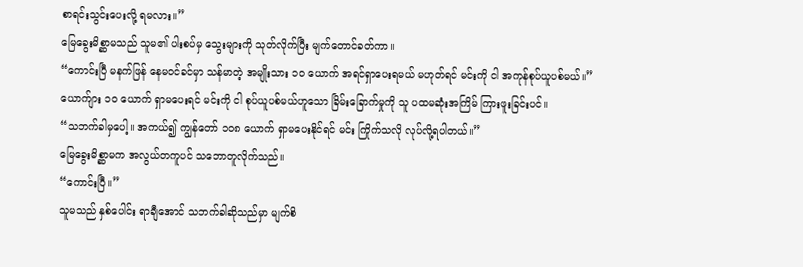စာရင်းသွင်းပေးလို့ ရမလား။”
မြေခွေးမိစ္ဆာမသည် သူမ၏ ပါးစပ်မှ သွေးများကို သုတ်လိုက်ပြီး မျက်တောင်ခတ်ကာ။
“ကောင်းပြီ မနက်ဖြန် နေမဝင်ခင်မှာ သန်မာတဲ့ အမျိုးသား ၁၀ ယောက် အရင်ရှာပေးရမယ် မဟုတ်ရင် မင်းကို ငါ အကုန်စုပ်ယူပစ်မယ်။”
ယောက်ျား ၁၀ ယောက် ရှာမပေးရင် မင်းကို ငါ စုပ်ယူပစ်မယ်ဟူသော ခြိမ်းခြောက်မှုကို သူ ပထမဆုံးအကြိမ် ကြားဖူးခြင်းပင်။
“သဘက်ခါမှပေါ့။ အကယ်၍ ကျွန်တော် ၁၀၈ ယောက် ရှာမပေးနိုင်ရင် မင်း ကြိုက်သလို လုပ်လို့ရပါတယ်။”
မြေခွေးမိစ္ဆာမက အလွယ်တကူပင် သဘောတူလိုက်သည်။
“ကောင်းပြီ။”
သူမသည် နှစ်ပေါင်း ရာချီအောင် သဘက်ခါဆိုသည်မှာ မျက်စိ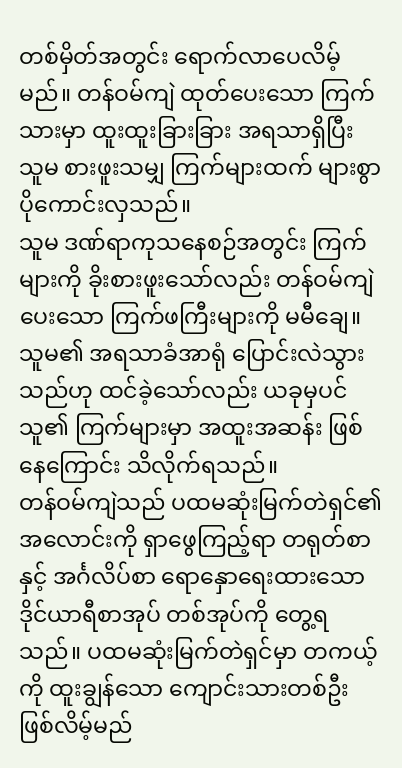တစ်မှိတ်အတွင်း ရောက်လာပေလိမ့်မည်။ တန်ဝမ်ကျဲ ထုတ်ပေးသော ကြက်သားမှာ ထူးထူးခြားခြား အရသာရှိပြီး သူမ စားဖူးသမျှ ကြက်များထက် များစွာ ပိုကောင်းလှသည်။
သူမ ဒဏ်ရာကုသနေစဉ်အတွင်း ကြက်များကို ခိုးစားဖူးသော်လည်း တန်ဝမ်ကျဲ ပေးသော ကြက်ဖကြီးများကို မမီချေ။ သူမ၏ အရသာခံအာရုံ ပြောင်းလဲသွားသည်ဟု ထင်ခဲ့သော်လည်း ယခုမှပင် သူ၏ ကြက်များမှာ အထူးအဆန်း ဖြစ်နေကြောင်း သိလိုက်ရသည်။
တန်ဝမ်ကျဲသည် ပထမဆုံးမြက်တဲရှင်၏ အလောင်းကို ရှာဖွေကြည့်ရာ တရုတ်စာနှင့် အင်္ဂလိပ်စာ ရောနှောရေးထားသော ဒိုင်ယာရီစာအုပ် တစ်အုပ်ကို တွေ့ရသည်။ ပထမဆုံးမြက်တဲရှင်မှာ တကယ့်ကို ထူးချွန်သော ကျောင်းသားတစ်ဦး ဖြစ်လိမ့်မည်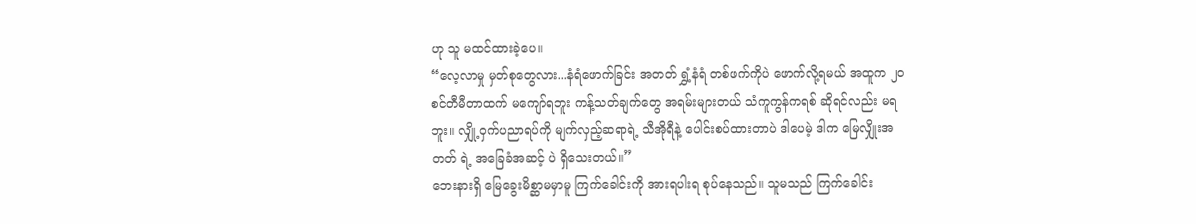ဟု သူ မထင်ထားခဲ့ပေ။
“လေ့လာမှု မှတ်စုတွေလား...နံရံဖောက်ခြင်း အတတ် ရွှံ့နံရံ တစ်ဖက်ကိုပဲ ဖောက်လို့ရမယ် အထူက ၂၀ စင်တီမီတာထက် မကျော်ရဘူး ကန့်သတ်ချက်တွေ အရမ်းများတယ် သံကူကွန်ကရစ် ဆိုရင်လည်း မရဘူး။ လျှို့ဝှက်ပညာရပ်ကို မျက်လှည့်ဆရာရဲ့ သီအိုရီနဲ့ ပေါင်းစပ်ထားတာပဲ ဒါပေမဲ့ ဒါက မြေလျှိုးအတတ် ရဲ့ အခြေခံအဆင့် ပဲ ရှိသေးတယ်။”
ဘေးနားရှိ မြေခွေးမိစ္ဆာမမှာမူ ကြက်ခေါင်းကို အားရပါးရ စုပ်နေသည်။ သူမသည် ကြက်ခေါင်း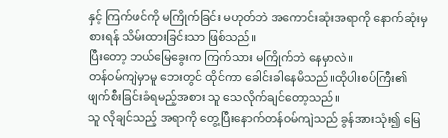နှင့် ကြက်ဖင်ကို မကြိုက်ခြင်း မဟုတ်ဘဲ အကောင်းဆုံးအရာကို နောက်ဆုံးမှ စားရန် သိမ်းထားခြင်းသာ ဖြစ်သည်။
ပြီးတော့ ဘယ်မြေခွေးက ကြက်သား မကြိုက်ဘဲ နေမှာလဲ။
တန်ဝမ်ကျဲမှာမူ ဘေးတွင် ထိုင်ကာ ခေါင်းခါနေမိသည်။ထိုပါးစပ်ကြီး၏ ဖျက်စီးခြင်းခံရမည့်အစား သူ သေလိုက်ချင်တော့သည်။
သူ လိုချင်သည့် အရာကို တွေ့ပြီးနောက်တန်ဝမ်ကျဲသည် ခွန်အားသုံး၍ မြေ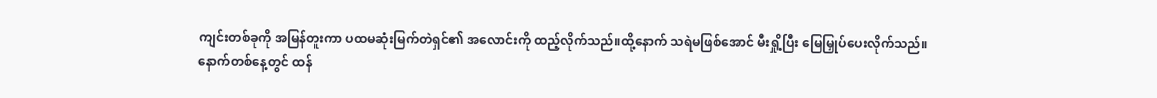ကျင်းတစ်ခုကို အမြန်တူးကာ ပထမဆုံးမြက်တဲရှင်၏ အလောင်းကို ထည့်လိုက်သည်။ထို့နောက် သရဲမဖြစ်အောင် မီးရှို့ပြီး မြေမြှုပ်ပေးလိုက်သည်။
နောက်တစ်နေ့တွင် ထန်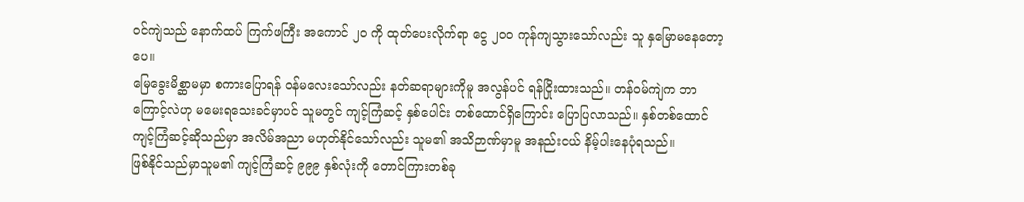ဝင်ကျဲသည် နောက်ထပ် ကြက်ဖကြီး အကောင် ၂၀ ကို ထုတ်ပေးလိုက်ရာ ငွေ ၂၀၀ ကုန်ကျသွားသော်လည်း သူ နှမြောမနေတော့ပေ။
မြေခွေးမိစ္ဆာမမှာ စကားပြောရန် ဝန်မလေးသော်လည်း နတ်ဆရာများကိုမူ အလွန်ပင် ရန်ငြိုးထားသည်။ တန်ဝမ်ကျဲက ဘာကြောင့်လဲဟု မမေးရသေးခင်မှာပင် သူမတွင် ကျင့်ကြံဆင့် နှစ်ပေါင်း တစ်ထောင်ရှိကြောင်း ပြောပြလာသည်။ နှစ်တစ်ထောင် ကျင့်ကြံဆင့်ဆိုသည်မှာ အလိမ်အညာ မဟုတ်နိုင်သော်လည်း သူမ၏ အသိဉာဏ်မှာမူ အနည်းငယ် နိမ့်ပါးနေပုံရသည်။
ဖြစ်နိုင်သည်မှာသူမ၏ ကျင့်ကြံဆင့် ၉၉၉ နှစ်လုံးကို တောင်ကြားတစ်ခု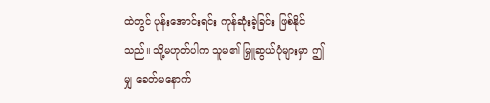ထဲတွင် ပုန်းအောင်းရင်း ကုန်ဆုံးခဲ့ခြင်း ဖြစ်နိုင်သည်။ သို့မဟုတ်ပါက သူမ၏ မြှူဆွယ်ပုံများမှာ ဤမျှ ခေတ်မနောက်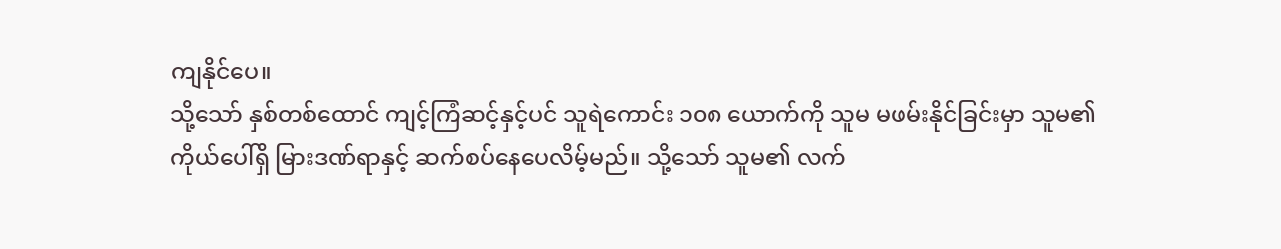ကျနိုင်ပေ။
သို့သော် နှစ်တစ်ထောင် ကျင့်ကြံဆင့်နှင့်ပင် သူရဲကောင်း ၁၀၈ ယောက်ကို သူမ မဖမ်းနိုင်ခြင်းမှာ သူမ၏ ကိုယ်ပေါ်ရှိ မြားဒဏ်ရာနှင့် ဆက်စပ်နေပေလိမ့်မည်။ သို့သော် သူမ၏ လက်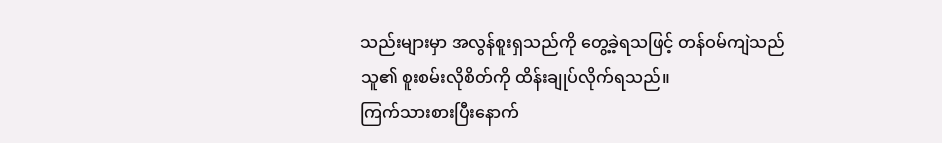သည်းများမှာ အလွန်စူးရှသည်ကို တွေ့ခဲ့ရသဖြင့် တန်ဝမ်ကျဲသည် သူ၏ စူးစမ်းလိုစိတ်ကို ထိန်းချုပ်လိုက်ရသည်။
ကြက်သားစားပြီးနောက်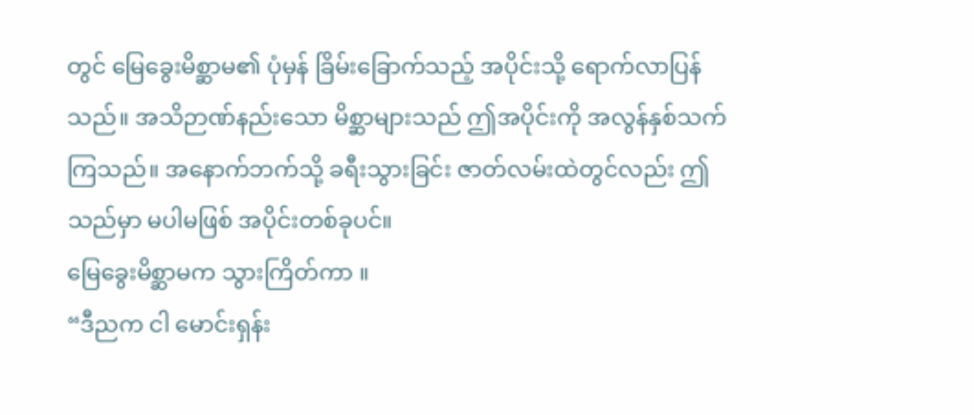တွင် မြေခွေးမိစ္ဆာမ၏ ပုံမှန် ခြိမ်းခြောက်သည့် အပိုင်းသို့ ရောက်လာပြန်သည်။ အသိဉာဏ်နည်းသော မိစ္ဆာများသည် ဤအပိုင်းကို အလွန်နှစ်သက်ကြသည်။ အနောက်ဘက်သို့ ခရီးသွားခြင်း ဇာတ်လမ်းထဲတွင်လည်း ဤသည်မှာ မပါမဖြစ် အပိုင်းတစ်ခုပင်။
မြေခွေးမိစ္ဆာမက သွားကြိတ်ကာ ။
“ဒီညက ငါ မောင်းရှန်း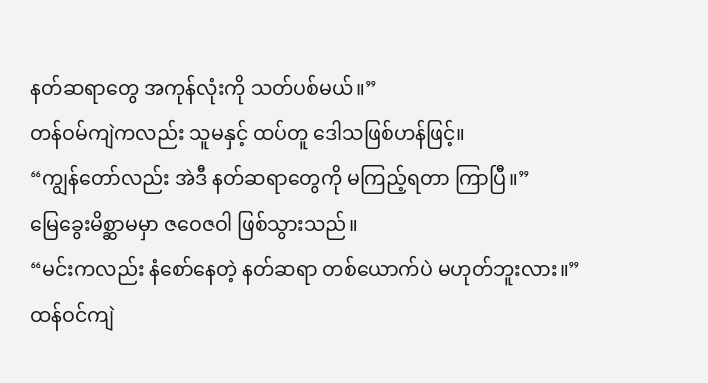နတ်ဆရာတွေ အကုန်လုံးကို သတ်ပစ်မယ်။”
တန်ဝမ်ကျဲကလည်း သူမနှင့် ထပ်တူ ဒေါသဖြစ်ဟန်ဖြင့်။
“ကျွန်တော်လည်း အဲဒီ နတ်ဆရာတွေကို မကြည့်ရတာ ကြာပြီ။”
မြေခွေးမိစ္ဆာမမှာ ဇဝေဇဝါ ဖြစ်သွားသည်။
“မင်းကလည်း နံစော်နေတဲ့ နတ်ဆရာ တစ်ယောက်ပဲ မဟုတ်ဘူးလား။”
ထန်ဝင်ကျဲ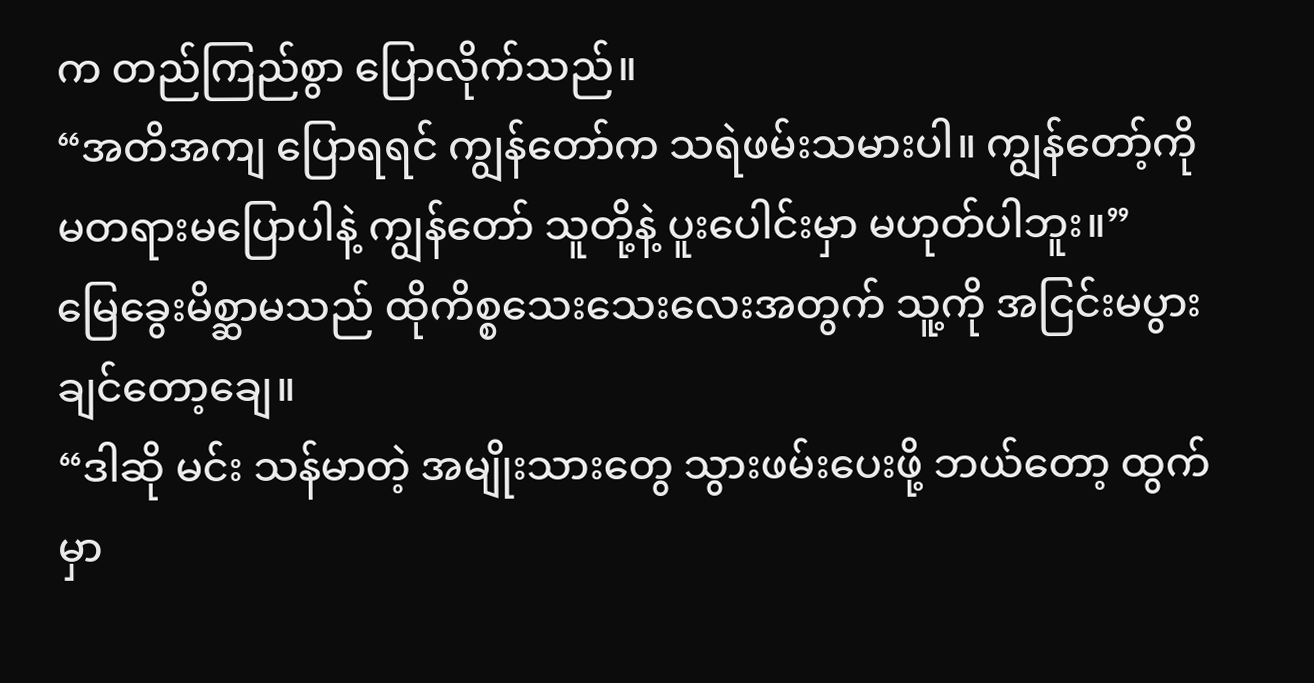က တည်ကြည်စွာ ပြောလိုက်သည်။
“အတိအကျ ပြောရရင် ကျွန်တော်က သရဲဖမ်းသမားပါ။ ကျွန်တော့်ကိုမတရားမပြောပါနဲ့ ကျွန်တော် သူတို့နဲ့ ပူးပေါင်းမှာ မဟုတ်ပါဘူး။”
မြေခွေးမိစ္ဆာမသည် ထိုကိစ္စသေးသေးလေးအတွက် သူ့ကို အငြင်းမပွားချင်တော့ချေ။
“ဒါဆို မင်း သန်မာတဲ့ အမျိုးသားတွေ သွားဖမ်းပေးဖို့ ဘယ်တော့ ထွက်မှာ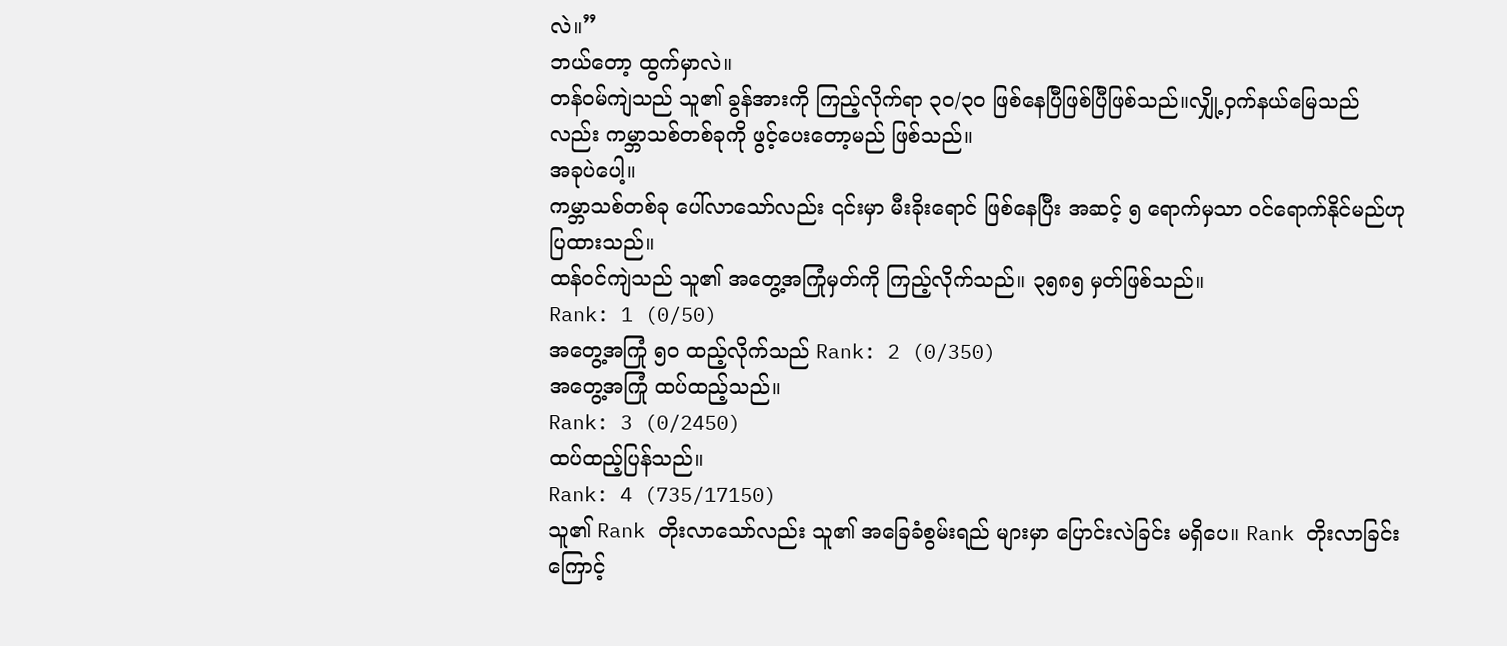လဲ။”
ဘယ်တော့ ထွက်မှာလဲ။
တန်ဝမ်ကျဲသည် သူ၏ ခွန်အားကို ကြည့်လိုက်ရာ ၃၀/၃၀ ဖြစ်နေပြီဖြစ်ပြီဖြစ်သည်။လျှို့ဝှက်နယ်မြေသည်လည်း ကမ္ဘာသစ်တစ်ခုကို ဖွင့်ပေးတော့မည် ဖြစ်သည်။
အခုပဲပေါ့။
ကမ္ဘာသစ်တစ်ခု ပေါ်လာသော်လည်း ၎င်းမှာ မီးခိုးရောင် ဖြစ်နေပြီး အဆင့် ၅ ရောက်မှသာ ဝင်ရောက်နိုင်မည်ဟု ပြထားသည်။
ထန်ဝင်ကျဲသည် သူ၏ အတွေ့အကြုံမှတ်ကို ကြည့်လိုက်သည်။ ၃၅၈၅ မှတ်ဖြစ်သည်။
Rank: 1 (0/50)
အတွေ့အကြုံ ၅၀ ထည့်လိုက်သည် Rank: 2 (0/350)
အတွေ့အကြုံ ထပ်ထည့်သည်။
Rank: 3 (0/2450)
ထပ်ထည့်ပြန်သည်။
Rank: 4 (735/17150)
သူ၏ Rank တိုးလာသော်လည်း သူ၏ အခြေခံစွမ်းရည် များမှာ ပြောင်းလဲခြင်း မရှိပေ။ Rank တိုးလာခြင်းကြောင့်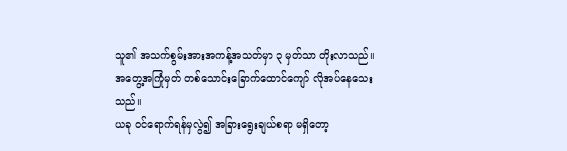သူ၏ အသက်စွမ်းအားအကန့်အသတ်မှာ ၃ မှတ်သာ တိုးလာသည်။
အတွေ့အကြုံမှတ် တစ်သောင်းခြောက်ထောင်ကျော် လိုအပ်နေသေးသည်။
ယခု ဝင်ရောက်ရန်မှလွဲ၍ အခြားရွေးချယ်စရာ မရှိတော့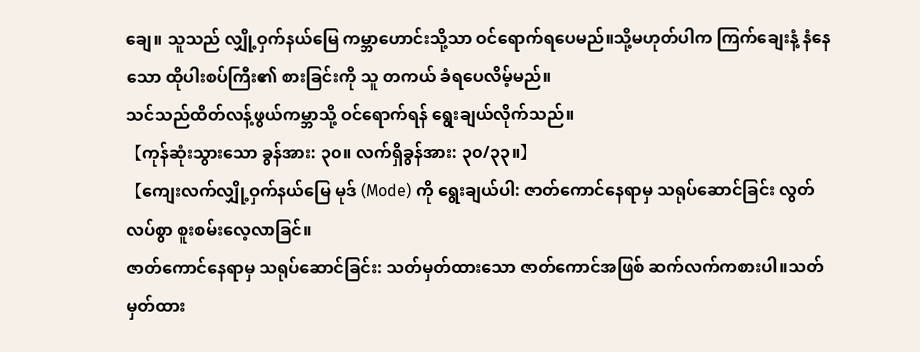ချေ။ သူသည် လျှို့ဝှက်နယ်မြေ ကမ္ဘာဟောင်းသို့သာ ဝင်ရောက်ရပေမည်။သို့မဟုတ်ပါက ကြက်ချေးနံ့ နံနေသော ထိုပါးစပ်ကြီး၏ စားခြင်းကို သူ တကယ် ခံရပေလိမ့်မည်။
သင်သည်ထိတ်လန့်ဖွယ်ကမ္ဘာသို့ ဝင်ရောက်ရန် ရွေးချယ်လိုက်သည်။
【ကုန်ဆုံးသွားသော ခွန်အား: ၃၀။ လက်ရှိခွန်အား: ၃၀/၃၃။】
【ကျေးလက်လျှို့ဝှက်နယ်မြေ မုဒ် (Mode) ကို ရွေးချယ်ပါ: ဇာတ်ကောင်နေရာမှ သရုပ်ဆောင်ခြင်း လွတ်လပ်စွာ စူးစမ်းလေ့လာခြင်။
ဇာတ်ကောင်နေရာမှ သရုပ်ဆောင်ခြင်း: သတ်မှတ်ထားသော ဇာတ်ကောင်အဖြစ် ဆက်လက်ကစားပါ။သတ်မှတ်ထား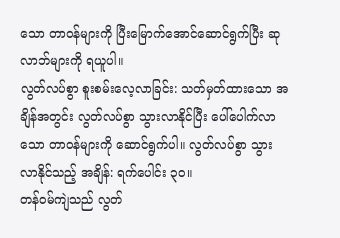သော တာဝန်များကို ပြီးမြောက်အောင်ဆောင်ရွက်ပြီး ဆုလာဘ်များကို ရယူပါ။
လွတ်လပ်စွာ စူးစမ်းလေ့လာခြင်း: သတ်မှတ်ထားသော အချိန်အတွင်း လွတ်လပ်စွာ သွားလာနိုင်ပြီး ပေါ်ပေါက်လာသော တာဝန်များကို ဆောင်ရွက်ပါ။ လွတ်လပ်စွာ သွားလာနိုင်သည့် အချိန်: ရက်ပေါင်း ၃၀။
တန်ဝမ်ကျဲသည် လွတ်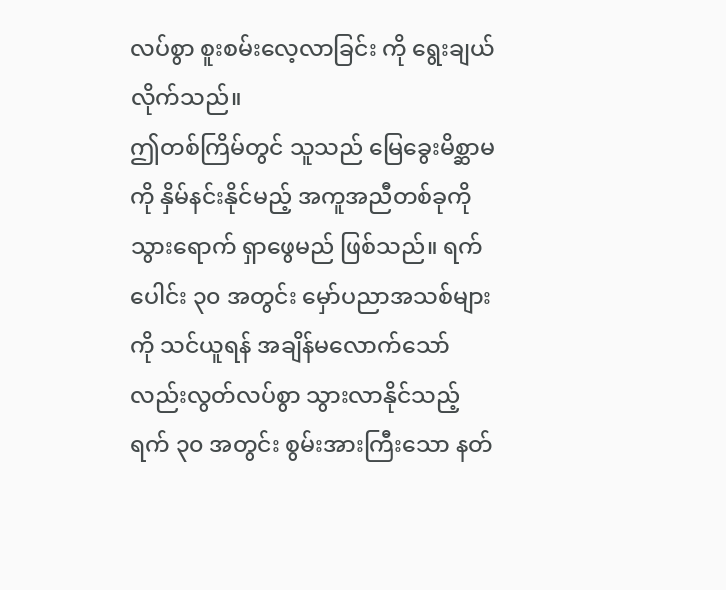လပ်စွာ စူးစမ်းလေ့လာခြင်း ကို ရွေးချယ်လိုက်သည်။
ဤတစ်ကြိမ်တွင် သူသည် မြေခွေးမိစ္ဆာမကို နှိမ်နင်းနိုင်မည့် အကူအညီတစ်ခုကို သွားရောက် ရှာဖွေမည် ဖြစ်သည်။ ရက်ပေါင်း ၃၀ အတွင်း မှော်ပညာအသစ်များကို သင်ယူရန် အချိန်မလောက်သော်လည်းလွတ်လပ်စွာ သွားလာနိုင်သည့် ရက် ၃၀ အတွင်း စွမ်းအားကြီးသော နတ်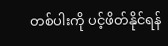တစ်ပါးကို ပင့်ဖိတ်နိုင်ရန်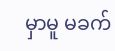မှာမူ မခက်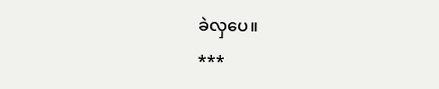ခဲလှပေ။
***